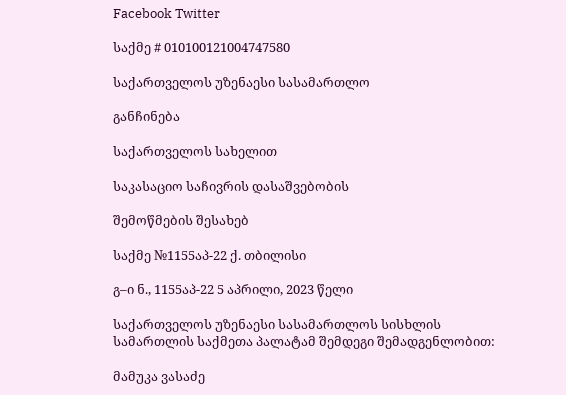Facebook Twitter

საქმე # 010100121004747580

საქართველოს უზენაესი სასამართლო

განჩინება

საქართველოს სახელით

საკასაციო საჩივრის დასაშვებობის

შემოწმების შესახებ

საქმე №1155აპ-22 ქ. თბილისი

გ–ი ნ., 1155აპ-22 5 აპრილი, 2023 წელი

საქართველოს უზენაესი სასამართლოს სისხლის სამართლის საქმეთა პალატამ შემდეგი შემადგენლობით:

მამუკა ვასაძე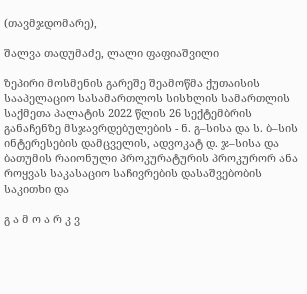(თავმჯდომარე),

შალვა თადუმაძე, ლალი ფაფიაშვილი

ზეპირი მოსმენის გარეშე შეამოწმა ქუთაისის სააპელაციო სასამართლოს სისხლის სამართლის საქმეთა პალატის 2022 წლის 26 სექტემბრის განაჩენზე მსჯავრდებულების - ნ. გ–სისა და ს. ბ–სის ინტერესების დამცველის, ადვოკატ დ. ჯ–სისა და ბათუმის რაიონული პროკურატურის პროკურორ ანა როყვას საკასაციო საჩივრების დასაშვებობის საკითხი და

გ ა მ ო ა რ კ ვ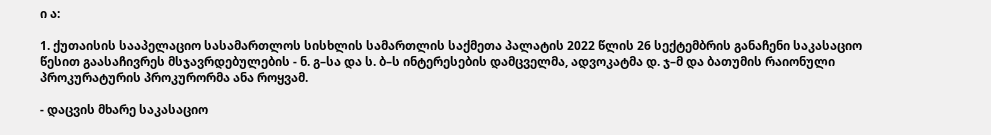ი ა:

1. ქუთაისის სააპელაციო სასამართლოს სისხლის სამართლის საქმეთა პალატის 2022 წლის 26 სექტემბრის განაჩენი საკასაციო წესით გაასაჩივრეს მსჯავრდებულების - ნ. გ–სა და ს. ბ–ს ინტერესების დამცველმა, ადვოკატმა დ. ჯ–მ და ბათუმის რაიონული პროკურატურის პროკურორმა ანა როყვამ.

- დაცვის მხარე საკასაციო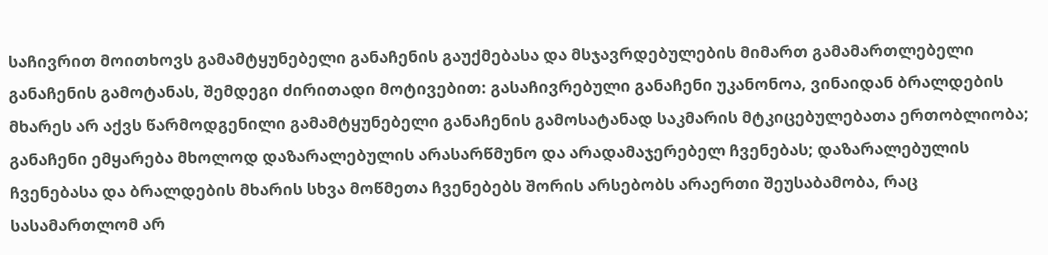საჩივრით მოითხოვს გამამტყუნებელი განაჩენის გაუქმებასა და მსჯავრდებულების მიმართ გამამართლებელი განაჩენის გამოტანას, შემდეგი ძირითადი მოტივებით: გასაჩივრებული განაჩენი უკანონოა, ვინაიდან ბრალდების მხარეს არ აქვს წარმოდგენილი გამამტყუნებელი განაჩენის გამოსატანად საკმარის მტკიცებულებათა ერთობლიობა; განაჩენი ემყარება მხოლოდ დაზარალებულის არასარწმუნო და არადამაჯერებელ ჩვენებას; დაზარალებულის ჩვენებასა და ბრალდების მხარის სხვა მოწმეთა ჩვენებებს შორის არსებობს არაერთი შეუსაბამობა, რაც სასამართლომ არ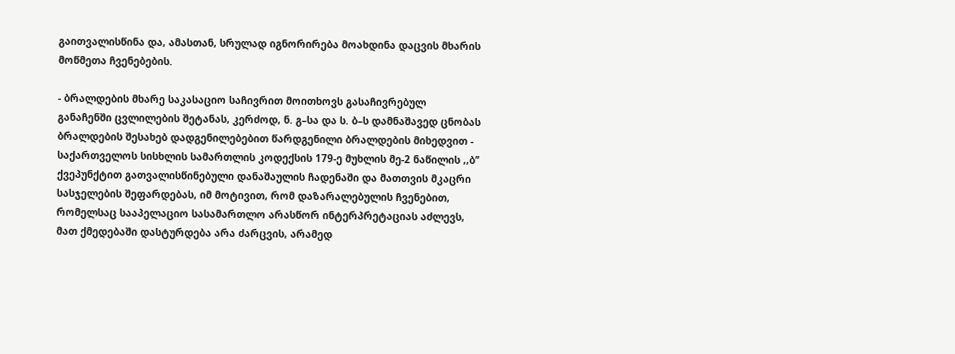გაითვალისწინა და, ამასთან, სრულად იგნორირება მოახდინა დაცვის მხარის მოწმეთა ჩვენებების.

- ბრალდების მხარე საკასაციო საჩივრით მოითხოვს გასაჩივრებულ განაჩენში ცვლილების შეტანას, კერძოდ, ნ. გ–სა და ს. ბ–ს დამნაშავედ ცნობას ბრალდების შესახებ დადგენილებებით წარდგენილი ბრალდების მიხედვით - საქართველოს სისხლის სამართლის კოდექსის 179-ე მუხლის მე-2 ნაწილის ,,ბ’’ ქვეპუნქტით გათვალისწინებული დანაშაულის ჩადენაში და მათთვის მკაცრი სასჯელების შეფარდებას, იმ მოტივით, რომ დაზარალებულის ჩვენებით, რომელსაც სააპელაციო სასამართლო არასწორ ინტერპრეტაციას აძლევს, მათ ქმედებაში დასტურდება არა ძარცვის, არამედ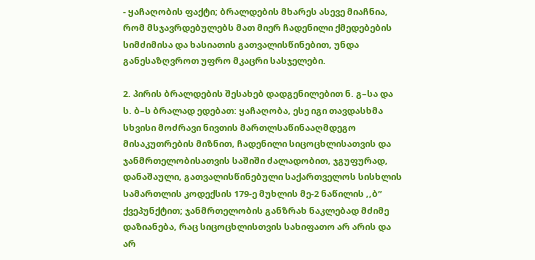- ყაჩაღობის ფაქტი; ბრალდების მხარეს ასევე მიაჩნია, რომ მსჯავრდებულებს მათ მიერ ჩადენილი ქმედებების სიმძიმისა და ხასიათის გათვალისწინებით, უნდა განესაზღვროთ უფრო მკაცრი სასჯელები.

2. პირის ბრალდების შესახებ დადგენილებით ნ. გ–სა და ს. ბ–ს ბრალად ედებათ: ყაჩაღობა, ესე იგი თავდასხმა სხვისი მოძრავი ნივთის მართლსაწინააღმდეგო მისაკუთრების მიზნით, ჩადენილი სიცოცხლისათვის და ჯანმრთელობისათვის საშიში ძალადობით, ჯგუფურად, დანაშაული, გათვალისწინებული საქართველოს სისხლის სამართლის კოდექსის 179-ე მუხლის მე-2 ნაწილის ,,ბ’’ ქვეპუნქტით; ჯანმრთელობის განზრახ ნაკლებად მძიმე დაზიანება, რაც სიცოცხლისთვის სახიფათო არ არის და არ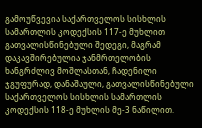გამოუწვევია საქართველოს სისხლის სამართლის კოდექსის 117-ე მუხლით გათვალისწინებული შედეგი, მაგრამ დაკავშირებულია ჯანმრთელობის ხანგრძლივ მოშლასთან, ჩადენილი ჯგუფურად, დანაშაული, გათვალისწინებული საქართველოს სისხლის სამართლის კოდექსის 118-ე მუხლის მე-3 ნაწილით.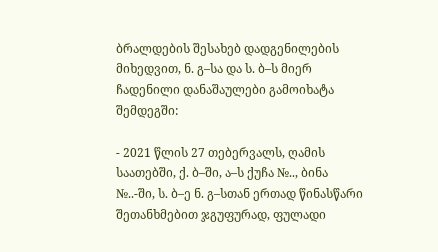ბრალდების შესახებ დადგენილების მიხედვით, ნ. გ–სა და ს. ბ–ს მიერ ჩადენილი დანაშაულები გამოიხატა შემდეგში:

- 2021 წლის 27 თებერვალს, ღამის საათებში, ქ. ბ–ში, ა–ს ქუჩა №.., ბინა №..-ში, ს. ბ–ე ნ. გ–სთან ერთად წინასწარი შეთანხმებით ჯგუფურად, ფულადი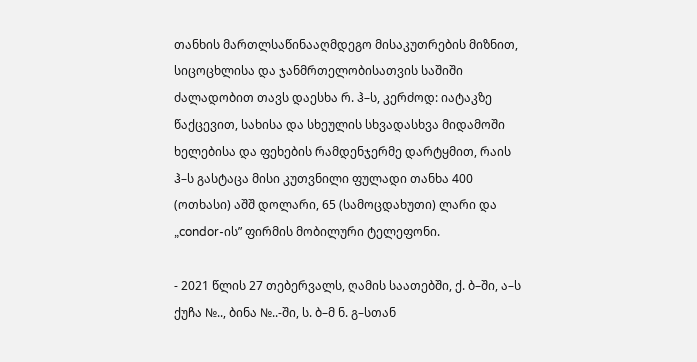თანხის მართლსაწინააღმდეგო მისაკუთრების მიზნით, სიცოცხლისა და ჯანმრთელობისათვის საშიში ძალადობით თავს დაესხა რ. ჰ–ს, კერძოდ: იატაკზე წაქცევით, სახისა და სხეულის სხვადასხვა მიდამოში ხელებისა და ფეხების რამდენჯერმე დარტყმით, რაის ჰ–ს გასტაცა მისი კუთვნილი ფულადი თანხა 400 (ოთხასი) აშშ დოლარი, 65 (სამოცდახუთი) ლარი და „condor-ის” ფირმის მობილური ტელეფონი.

- 2021 წლის 27 თებერვალს, ღამის საათებში, ქ. ბ–ში, ა–ს ქუჩა №.., ბინა №..-ში, ს. ბ–მ ნ. გ–სთან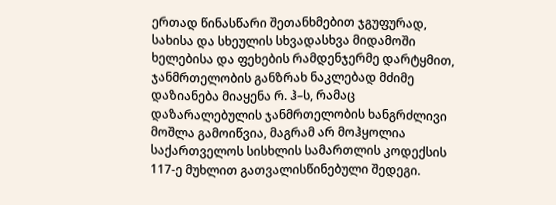ერთად წინასწარი შეთანხმებით ჯგუფურად, სახისა და სხეულის სხვადასხვა მიდამოში ხელებისა და ფეხების რამდენჯერმე დარტყმით, ჯანმრთელობის განზრახ ნაკლებად მძიმე დაზიანება მიაყენა რ. ჰ–ს, რამაც დაზარალებულის ჯანმრთელობის ხანგრძლივი მოშლა გამოიწვია, მაგრამ არ მოჰყოლია საქართველოს სისხლის სამართლის კოდექსის 117-ე მუხლით გათვალისწინებული შედეგი.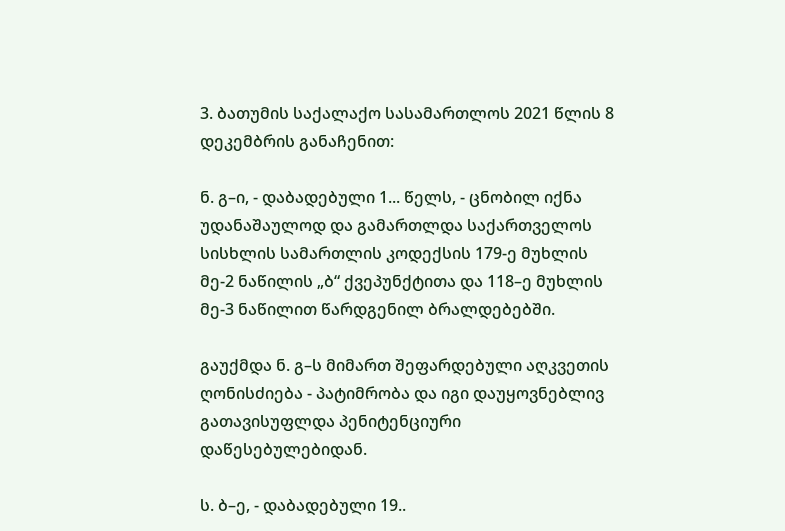3. ბათუმის საქალაქო სასამართლოს 2021 წლის 8 დეკემბრის განაჩენით:

ნ. გ–ი, - დაბადებული 1... წელს, - ცნობილ იქნა უდანაშაულოდ და გამართლდა საქართველოს სისხლის სამართლის კოდექსის 179-ე მუხლის მე-2 ნაწილის „ბ“ ქვეპუნქტითა და 118–ე მუხლის მე-3 ნაწილით წარდგენილ ბრალდებებში.

გაუქმდა ნ. გ–ს მიმართ შეფარდებული აღკვეთის ღონისძიება - პატიმრობა და იგი დაუყოვნებლივ გათავისუფლდა პენიტენციური დაწესებულებიდან.

ს. ბ–ე, - დაბადებული 19..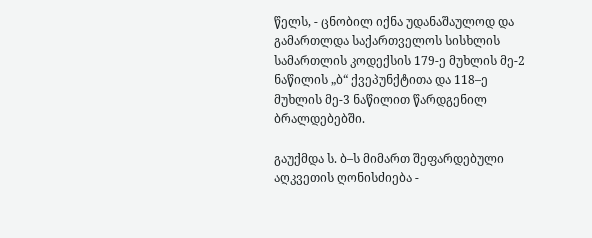წელს, - ცნობილ იქნა უდანაშაულოდ და გამართლდა საქართველოს სისხლის სამართლის კოდექსის 179-ე მუხლის მე-2 ნაწილის „ბ“ ქვეპუნქტითა და 118–ე მუხლის მე-3 ნაწილით წარდგენილ ბრალდებებში.

გაუქმდა ს. ბ–ს მიმართ შეფარდებული აღკვეთის ღონისძიება -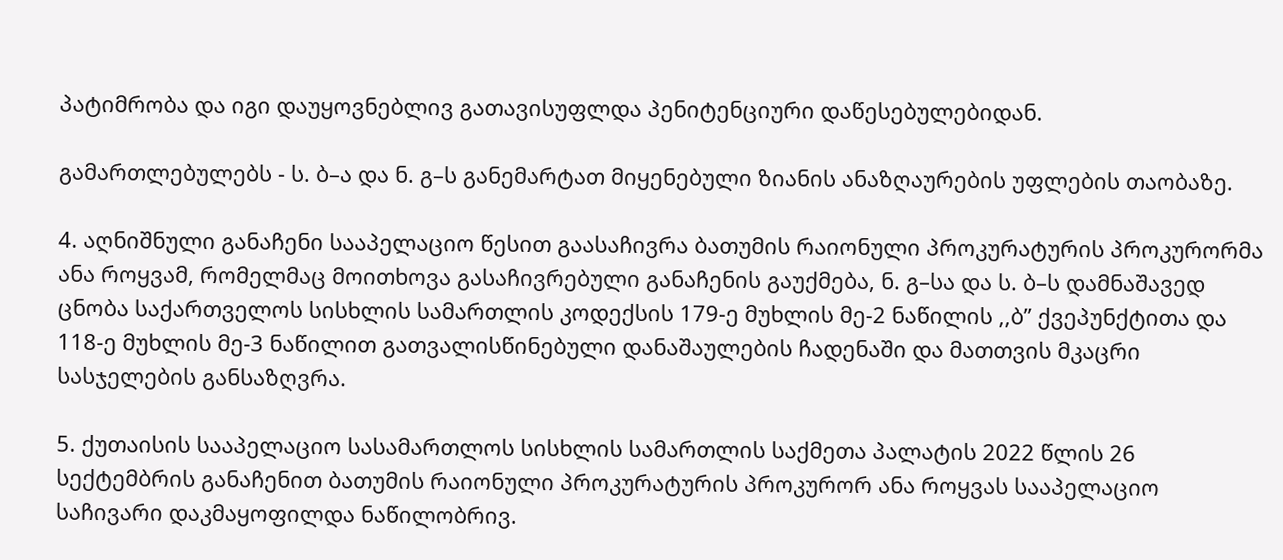პატიმრობა და იგი დაუყოვნებლივ გათავისუფლდა პენიტენციური დაწესებულებიდან.

გამართლებულებს - ს. ბ–ა და ნ. გ–ს განემარტათ მიყენებული ზიანის ანაზღაურების უფლების თაობაზე.

4. აღნიშნული განაჩენი სააპელაციო წესით გაასაჩივრა ბათუმის რაიონული პროკურატურის პროკურორმა ანა როყვამ, რომელმაც მოითხოვა გასაჩივრებული განაჩენის გაუქმება, ნ. გ–სა და ს. ბ–ს დამნაშავედ ცნობა საქართველოს სისხლის სამართლის კოდექსის 179-ე მუხლის მე-2 ნაწილის ,,ბ’’ ქვეპუნქტითა და 118-ე მუხლის მე-3 ნაწილით გათვალისწინებული დანაშაულების ჩადენაში და მათთვის მკაცრი სასჯელების განსაზღვრა.

5. ქუთაისის სააპელაციო სასამართლოს სისხლის სამართლის საქმეთა პალატის 2022 წლის 26 სექტემბრის განაჩენით ბათუმის რაიონული პროკურატურის პროკურორ ანა როყვას სააპელაციო საჩივარი დაკმაყოფილდა ნაწილობრივ.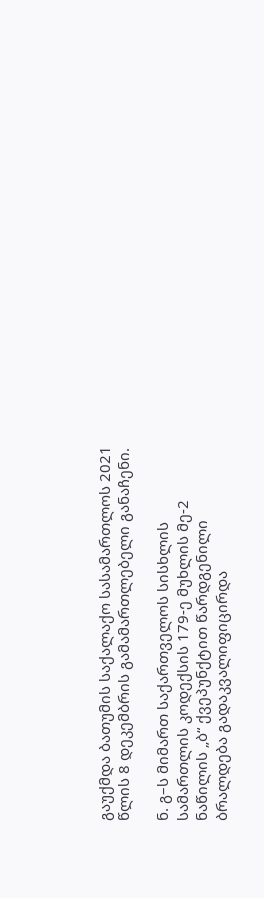გაუქმდა ბათუმის საქალაქო სასამართლოს 2021 წლის 8 დეკემბრის გამამართლებელი განაჩენი.

ნ. გ–ს მიმართ საქართველოს სისხლის სამართლის კოდექსის 179-ე მუხლის მე-2 ნაწილის „ბ“ ქვეპუნქტით წარდგენილი ბრალდება გადაკვალიფიცირდა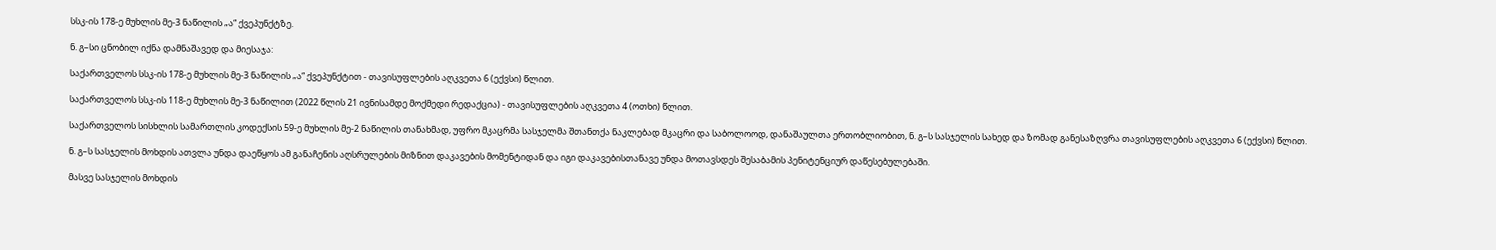სსკ-ის 178-ე მუხლის მე-3 ნაწილის „ა“ ქვეპუნქტზე.

ნ. გ–სი ცნობილ იქნა დამნაშავედ და მიესაჯა:

საქართველოს სსკ-ის 178-ე მუხლის მე-3 ნაწილის „ა“ ქვეპუნქტით - თავისუფლების აღკვეთა 6 (ექვსი) წლით.

საქართველოს სსკ-ის 118-ე მუხლის მე-3 ნაწილით (2022 წლის 21 ივნისამდე მოქმედი რედაქცია) - თავისუფლების აღკვეთა 4 (ოთხი) წლით.

საქართველოს სისხლის სამართლის კოდექსის 59-ე მუხლის მე-2 ნაწილის თანახმად, უფრო მკაცრმა სასჯელმა შთანთქა ნაკლებად მკაცრი და საბოლოოდ, დანაშაულთა ერთობლიობით, ნ. გ–ს სასჯელის სახედ და ზომად განესაზღვრა თავისუფლების აღკვეთა 6 (ექვსი) წლით.

ნ. გ–ს სასჯელის მოხდის ათვლა უნდა დაეწყოს ამ განაჩენის აღსრულების მიზნით დაკავების მომენტიდან და იგი დაკავებისთანავე უნდა მოთავსდეს შესაბამის პენიტენციურ დაწესებულებაში.

მასვე სასჯელის მოხდის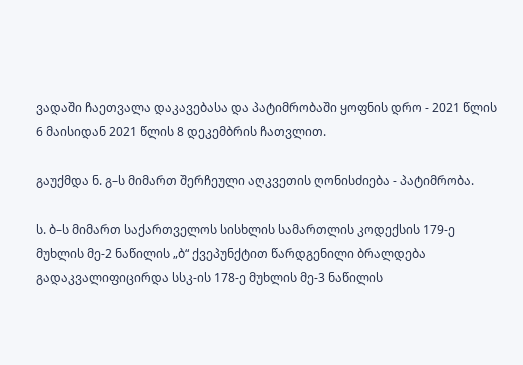ვადაში ჩაეთვალა დაკავებასა და პატიმრობაში ყოფნის დრო - 2021 წლის 6 მაისიდან 2021 წლის 8 დეკემბრის ჩათვლით.

გაუქმდა ნ. გ–ს მიმართ შერჩეული აღკვეთის ღონისძიება - პატიმრობა.

ს. ბ–ს მიმართ საქართველოს სისხლის სამართლის კოდექსის 179-ე მუხლის მე-2 ნაწილის „ბ“ ქვეპუნქტით წარდგენილი ბრალდება გადაკვალიფიცირდა სსკ-ის 178-ე მუხლის მე-3 ნაწილის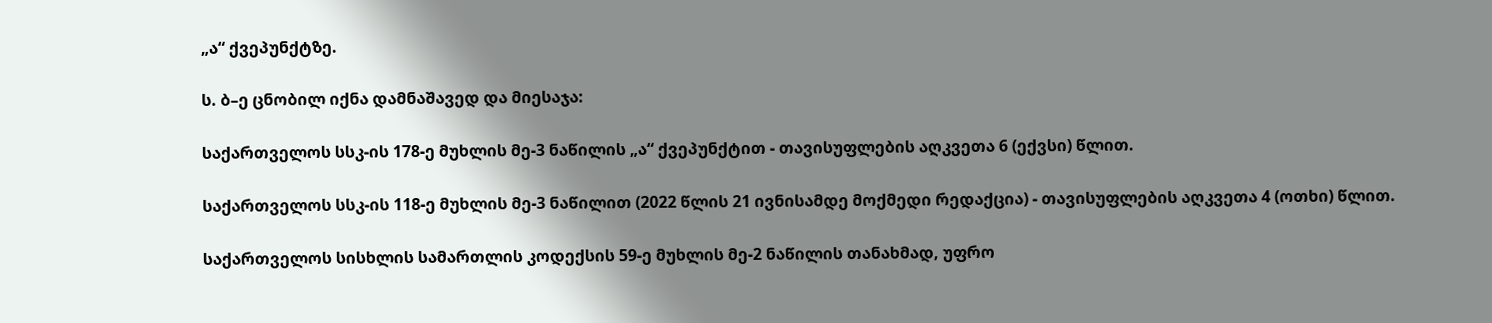„ა“ ქვეპუნქტზე.

ს. ბ–ე ცნობილ იქნა დამნაშავედ და მიესაჯა:

საქართველოს სსკ-ის 178-ე მუხლის მე-3 ნაწილის „ა“ ქვეპუნქტით - თავისუფლების აღკვეთა 6 (ექვსი) წლით.

საქართველოს სსკ-ის 118-ე მუხლის მე-3 ნაწილით (2022 წლის 21 ივნისამდე მოქმედი რედაქცია) - თავისუფლების აღკვეთა 4 (ოთხი) წლით.

საქართველოს სისხლის სამართლის კოდექსის 59-ე მუხლის მე-2 ნაწილის თანახმად, უფრო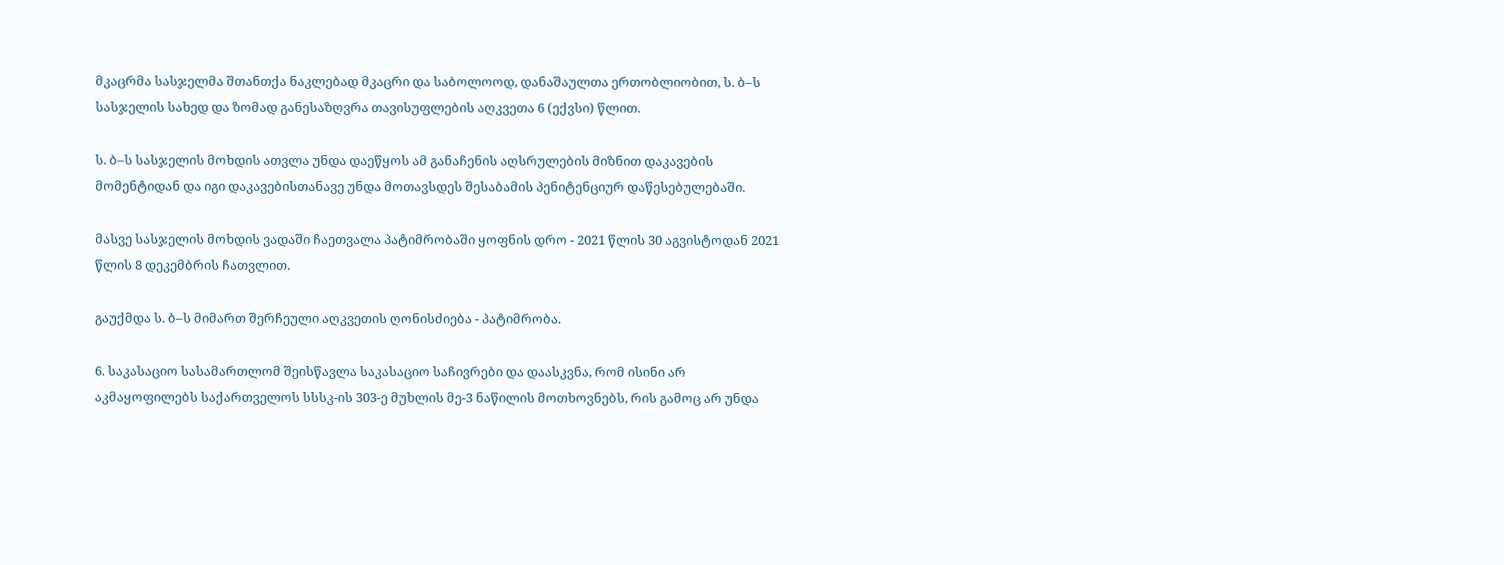მკაცრმა სასჯელმა შთანთქა ნაკლებად მკაცრი და საბოლოოდ, დანაშაულთა ერთობლიობით, ს. ბ–ს სასჯელის სახედ და ზომად განესაზღვრა თავისუფლების აღკვეთა 6 (ექვსი) წლით.

ს. ბ–ს სასჯელის მოხდის ათვლა უნდა დაეწყოს ამ განაჩენის აღსრულების მიზნით დაკავების მომენტიდან და იგი დაკავებისთანავე უნდა მოთავსდეს შესაბამის პენიტენციურ დაწესებულებაში.

მასვე სასჯელის მოხდის ვადაში ჩაეთვალა პატიმრობაში ყოფნის დრო - 2021 წლის 30 აგვისტოდან 2021 წლის 8 დეკემბრის ჩათვლით.

გაუქმდა ს. ბ–ს მიმართ შერჩეული აღკვეთის ღონისძიება - პატიმრობა.

6. საკასაციო სასამართლომ შეისწავლა საკასაციო საჩივრები და დაასკვნა, რომ ისინი არ აკმაყოფილებს საქართველოს სსსკ-ის 303-ე მუხლის მე-3 ნაწილის მოთხოვნებს, რის გამოც არ უნდა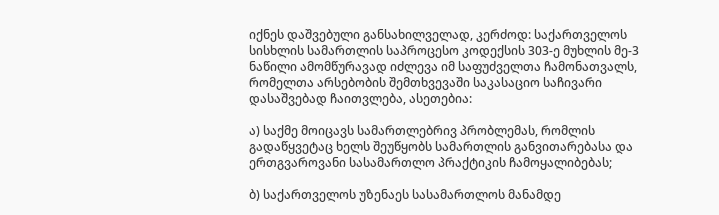იქნეს დაშვებული განსახილველად, კერძოდ: საქართველოს სისხლის სამართლის საპროცესო კოდექსის 303-ე მუხლის მე-3 ნაწილი ამომწურავად იძლევა იმ საფუძველთა ჩამონათვალს, რომელთა არსებობის შემთხვევაში საკასაციო საჩივარი დასაშვებად ჩაითვლება, ასეთებია:

ა) საქმე მოიცავს სამართლებრივ პრობლემას, რომლის გადაწყვეტაც ხელს შეუწყობს სამართლის განვითარებასა და ერთგვაროვანი სასამართლო პრაქტიკის ჩამოყალიბებას;

ბ) საქართველოს უზენაეს სასამართლოს მანამდე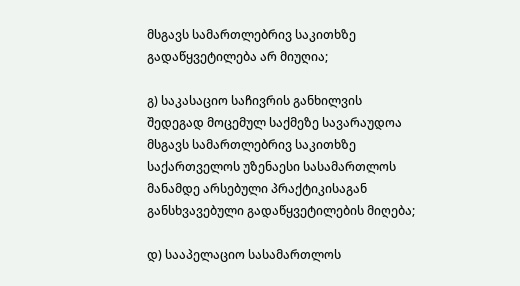მსგავს სამართლებრივ საკითხზე გადაწყვეტილება არ მიუღია;

გ) საკასაციო საჩივრის განხილვის შედეგად მოცემულ საქმეზე სავარაუდოა მსგავს სამართლებრივ საკითხზე საქართველოს უზენაესი სასამართლოს მანამდე არსებული პრაქტიკისაგან განსხვავებული გადაწყვეტილების მიღება;

დ) სააპელაციო სასამართლოს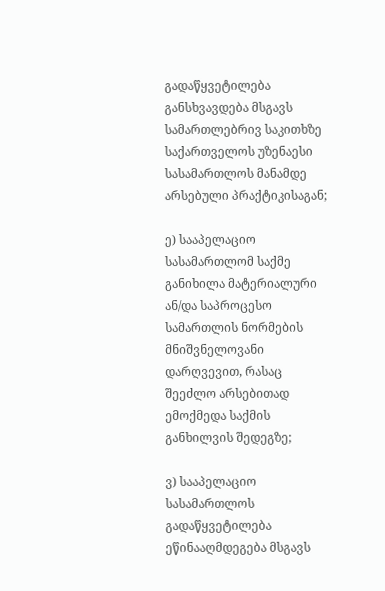გადაწყვეტილება განსხვავდება მსგავს სამართლებრივ საკითხზე საქართველოს უზენაესი სასამართლოს მანამდე არსებული პრაქტიკისაგან;

ე) სააპელაციო სასამართლომ საქმე განიხილა მატერიალური ან/და საპროცესო სამართლის ნორმების მნიშვნელოვანი დარღვევით, რასაც შეეძლო არსებითად ემოქმედა საქმის განხილვის შედეგზე;

ვ) სააპელაციო სასამართლოს გადაწყვეტილება ეწინააღმდეგება მსგავს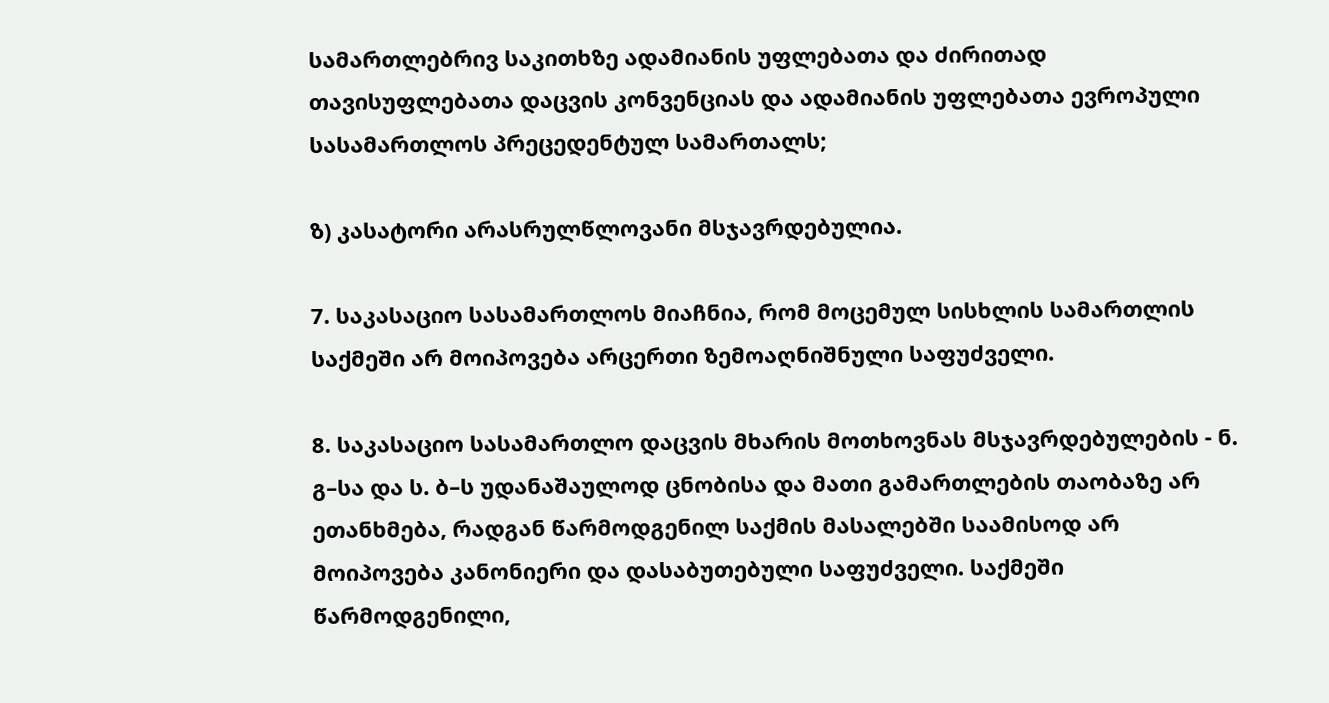სამართლებრივ საკითხზე ადამიანის უფლებათა და ძირითად თავისუფლებათა დაცვის კონვენციას და ადამიანის უფლებათა ევროპული სასამართლოს პრეცედენტულ სამართალს;

ზ) კასატორი არასრულწლოვანი მსჯავრდებულია.

7. საკასაციო სასამართლოს მიაჩნია, რომ მოცემულ სისხლის სამართლის საქმეში არ მოიპოვება არცერთი ზემოაღნიშნული საფუძველი.

8. საკასაციო სასამართლო დაცვის მხარის მოთხოვნას მსჯავრდებულების - ნ. გ–სა და ს. ბ–ს უდანაშაულოდ ცნობისა და მათი გამართლების თაობაზე არ ეთანხმება, რადგან წარმოდგენილ საქმის მასალებში საამისოდ არ მოიპოვება კანონიერი და დასაბუთებული საფუძველი. საქმეში წარმოდგენილი,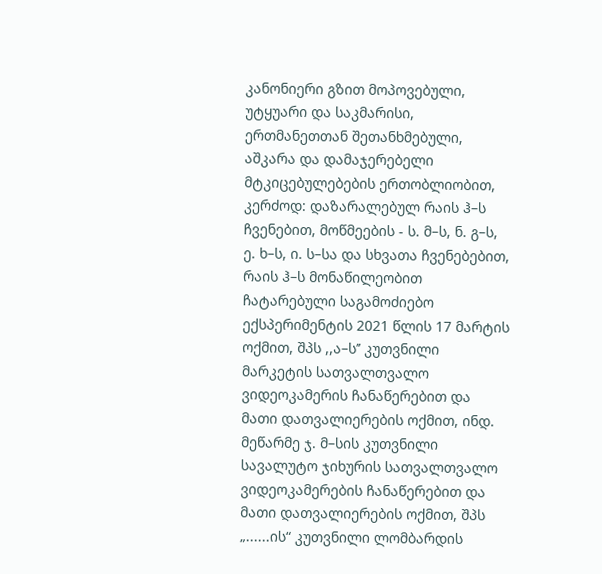კანონიერი გზით მოპოვებული, უტყუარი და საკმარისი, ერთმანეთთან შეთანხმებული, აშკარა და დამაჯერებელი მტკიცებულებების ერთობლიობით, კერძოდ: დაზარალებულ რაის ჰ–ს ჩვენებით, მოწმეების - ს. მ–ს, ნ. გ–ს, ე. ხ–ს, ი. ს–სა და სხვათა ჩვენებებით, რაის ჰ–ს მონაწილეობით ჩატარებული საგამოძიებო ექსპერიმენტის 2021 წლის 17 მარტის ოქმით, შპს ,,ა–ს’’ კუთვნილი მარკეტის სათვალთვალო ვიდეოკამერის ჩანაწერებით და მათი დათვალიერების ოქმით, ინდ. მეწარმე ჯ. მ–სის კუთვნილი სავალუტო ჯიხურის სათვალთვალო ვიდეოკამერების ჩანაწერებით და მათი დათვალიერების ოქმით, შპს „......ის“ კუთვნილი ლომბარდის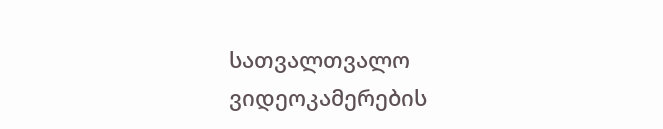სათვალთვალო ვიდეოკამერების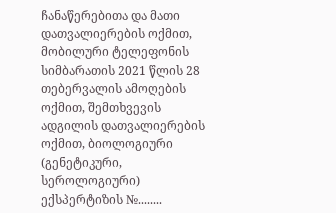ჩანაწერებითა და მათი დათვალიერების ოქმით, მობილური ტელეფონის სიმბარათის 2021 წლის 28 თებერვალის ამოღების ოქმით, შემთხვევის ადგილის დათვალიერების ოქმით, ბიოლოგიური (გენეტიკური, სეროლოგიური) ექსპერტიზის №........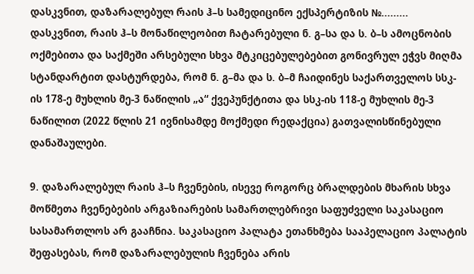დასკვნით, დაზარალებულ რაის ჰ–ს სამედიცინო ექსპერტიზის №......... დასკვნით, რაის ჰ–ს მონაწილეობით ჩატარებული ნ. გ–სა და ს. ბ–ს ამოცნობის ოქმებითა და საქმეში არსებული სხვა მტკიცებულებებით გონივრულ ეჭვს მიღმა სტანდარტით დასტურდება, რომ ნ. გ–მა და ს. ბ–მ ჩაიდინეს საქართველოს სსკ-ის 178-ე მუხლის მე-3 ნაწილის „ა“ ქვეპუნქტითა და სსკ-ის 118-ე მუხლის მე-3 ნაწილით (2022 წლის 21 ივნისამდე მოქმედი რედაქცია) გათვალისწინებული დანაშაულები.

9. დაზარალებულ რაის ჰ–ს ჩვენების, ისევე როგორც ბრალდების მხარის სხვა მოწმეთა ჩვენებების არგაზიარების სამართლებრივი საფუძველი საკასაციო სასამართლოს არ გააჩნია. საკასაციო პალატა ეთანხმება სააპელაციო პალატის შეფასებას, რომ დაზარალებულის ჩვენება არის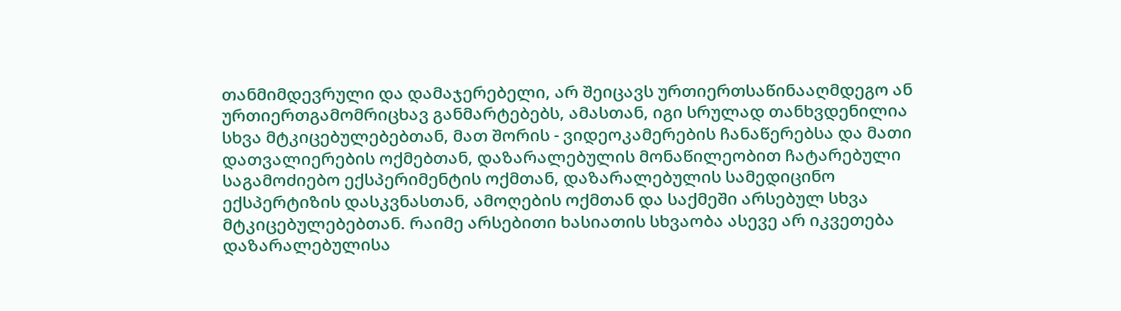თანმიმდევრული და დამაჯერებელი, არ შეიცავს ურთიერთსაწინააღმდეგო ან ურთიერთგამომრიცხავ განმარტებებს, ამასთან, იგი სრულად თანხვდენილია სხვა მტკიცებულებებთან, მათ შორის - ვიდეოკამერების ჩანაწერებსა და მათი დათვალიერების ოქმებთან, დაზარალებულის მონაწილეობით ჩატარებული საგამოძიებო ექსპერიმენტის ოქმთან, დაზარალებულის სამედიცინო ექსპერტიზის დასკვნასთან, ამოღების ოქმთან და საქმეში არსებულ სხვა მტკიცებულებებთან. რაიმე არსებითი ხასიათის სხვაობა ასევე არ იკვეთება დაზარალებულისა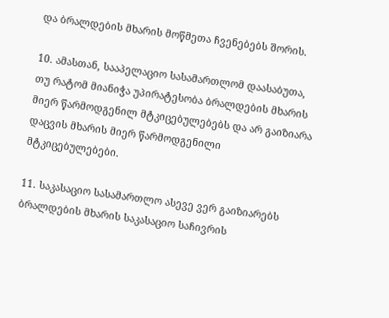და ბრალდების მხარის მოწმეთა ჩვენებებს შორის.

10. ამასთან, სააპელაციო სასამართლომ დაასაბუთა, თუ რატომ მიანიჭა უპირატესობა ბრალდების მხარის მიერ წარმოდგენილ მტკიცებულებებს და არ გაიზიარა დაცვის მხარის მიერ წარმოდგენილი მტკიცებულებები.

11. საკასაციო სასამართლო ასევე ვერ გაიზიარებს ბრალდების მხარის საკასაციო საჩივრის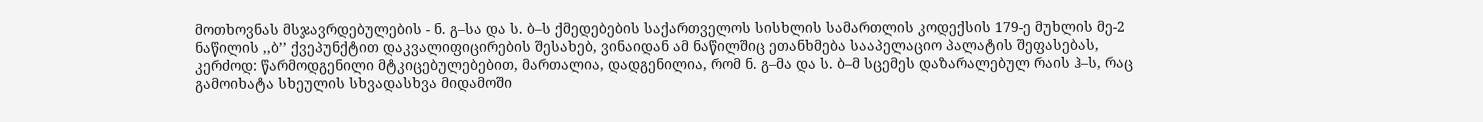მოთხოვნას მსჯავრდებულების - ნ. გ–სა და ს. ბ–ს ქმედებების საქართველოს სისხლის სამართლის კოდექსის 179-ე მუხლის მე-2 ნაწილის ,,ბ’’ ქვეპუნქტით დაკვალიფიცირების შესახებ, ვინაიდან ამ ნაწილშიც ეთანხმება სააპელაციო პალატის შეფასებას, კერძოდ: წარმოდგენილი მტკიცებულებებით, მართალია, დადგენილია, რომ ნ. გ–მა და ს. ბ–მ სცემეს დაზარალებულ რაის ჰ–ს, რაც გამოიხატა სხეულის სხვადასხვა მიდამოში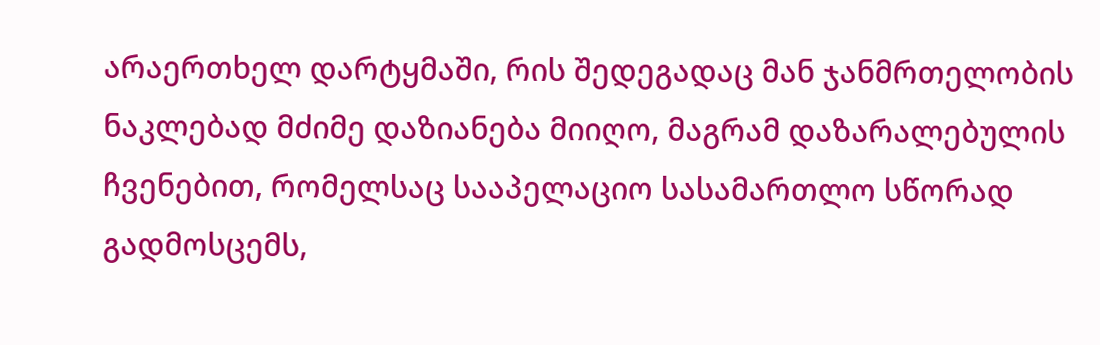არაერთხელ დარტყმაში, რის შედეგადაც მან ჯანმრთელობის ნაკლებად მძიმე დაზიანება მიიღო, მაგრამ დაზარალებულის ჩვენებით, რომელსაც სააპელაციო სასამართლო სწორად გადმოსცემს,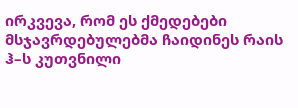ირკვევა, რომ ეს ქმედებები მსჯავრდებულებმა ჩაიდინეს რაის ჰ–ს კუთვნილი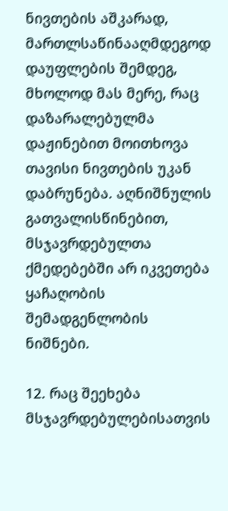ნივთების აშკარად, მართლსაწინააღმდეგოდ დაუფლების შემდეგ, მხოლოდ მას მერე, რაც დაზარალებულმა დაჟინებით მოითხოვა თავისი ნივთების უკან დაბრუნება. აღნიშნულის გათვალისწინებით, მსჯავრდებულთა ქმედებებში არ იკვეთება ყაჩაღობის შემადგენლობის ნიშნები.

12. რაც შეეხება მსჯავრდებულებისათვის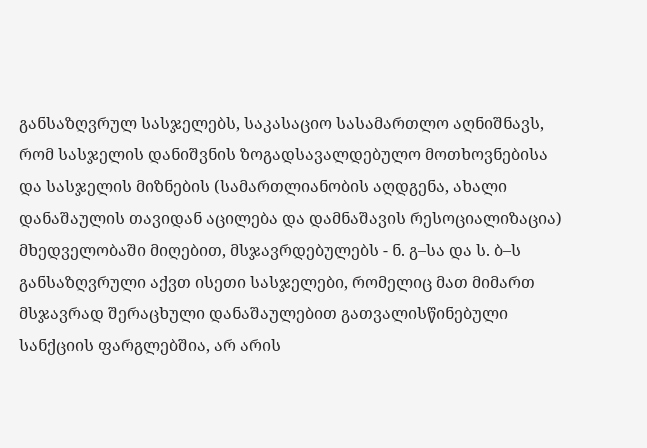განსაზღვრულ სასჯელებს, საკასაციო სასამართლო აღნიშნავს, რომ სასჯელის დანიშვნის ზოგადსავალდებულო მოთხოვნებისა და სასჯელის მიზნების (სამართლიანობის აღდგენა, ახალი დანაშაულის თავიდან აცილება და დამნაშავის რესოციალიზაცია) მხედველობაში მიღებით, მსჯავრდებულებს - ნ. გ–სა და ს. ბ–ს განსაზღვრული აქვთ ისეთი სასჯელები, რომელიც მათ მიმართ მსჯავრად შერაცხული დანაშაულებით გათვალისწინებული სანქციის ფარგლებშია, არ არის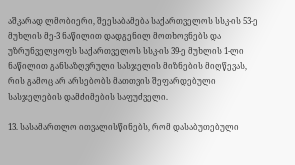აშკარად ლმობიერი, შეესაბამება საქართველოს სსკ-ის 53-ე მუხლის მე-3 ნაწილით დადგენილ მოთხოვნებს და უზრუნველყოფს საქართველოს სსკ-ის 39-ე მუხლის 1-ლი ნაწილით განსაზღვრული სასჯელის მიზნების მიღწევას, რის გამოც არ არსებობს მათთვის შეფარდებული სასჯელების დამძიმების საფუძველი.

13. სასამართლო ითვალისწინებს, რომ დასაბუთებული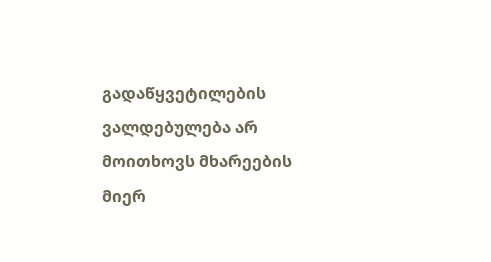გადაწყვეტილების ვალდებულება არ მოითხოვს მხარეების მიერ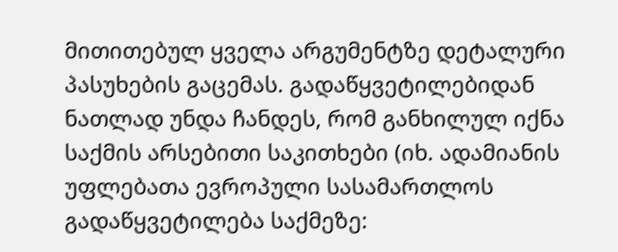მითითებულ ყველა არგუმენტზე დეტალური პასუხების გაცემას. გადაწყვეტილებიდან ნათლად უნდა ჩანდეს, რომ განხილულ იქნა საქმის არსებითი საკითხები (იხ. ადამიანის უფლებათა ევროპული სასამართლოს გადაწყვეტილება საქმეზე: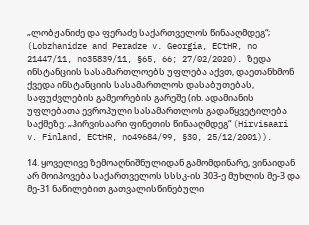„ლობჟანიძე და ფერაძე საქართველოს წინააღმდეგ“; (Lobzhanidze and Peradze v. Georgia, ECtHR, no 21447/11, no35839/11, §65, 66; 27/02/2020). ზედა ინსტანციის სასამართლოებს უფლება აქვთ, დაეთანხმონ ქვედა ინსტანციის სასამართლოს დასაბუთებას, საფუძვლების გამეორების გარეშე (იხ. ადამიანის უფლებათა ევროპული სასამართლოს გადაწყვეტილება საქმეზე: „ჰირვისაარი ფინეთის წინააღმდეგ“ (Hirvisaari v. Finland, ECtHR, no49684/99, §30, 25/12/2001)).

14. ყოველივე ზემოაღნიშნულიდან გამომდინარე, ვინაიდან არ მოიპოვება საქართველოს სსსკ-ის 303-ე მუხლის მე-3 და მე-31 ნაწილებით გათვალისწინებული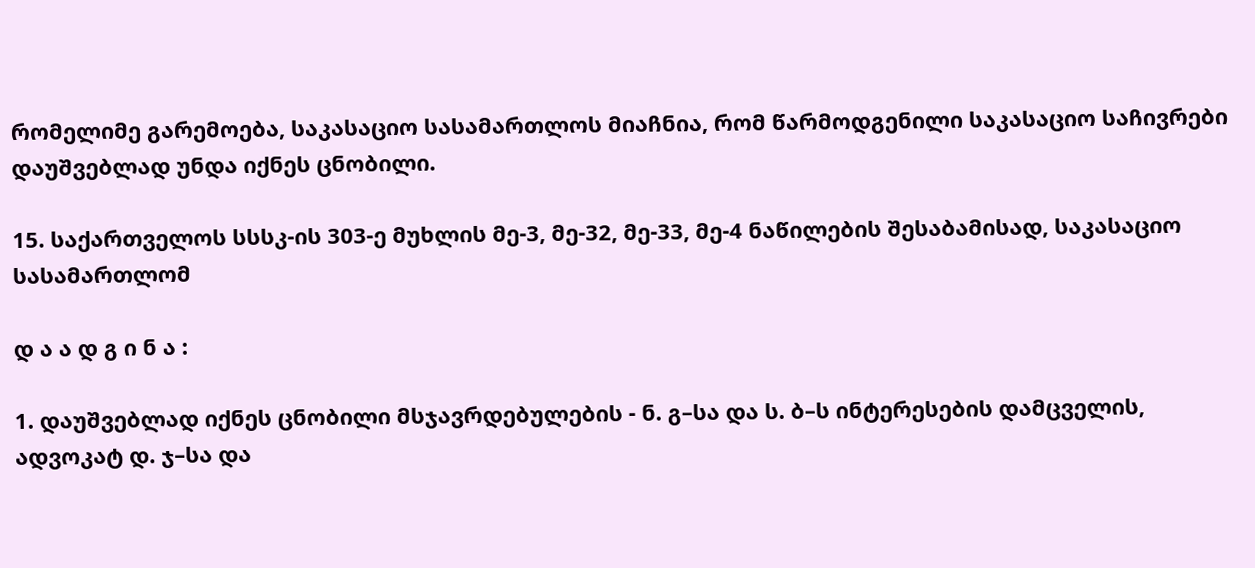რომელიმე გარემოება, საკასაციო სასამართლოს მიაჩნია, რომ წარმოდგენილი საკასაციო საჩივრები დაუშვებლად უნდა იქნეს ცნობილი.

15. საქართველოს სსსკ-ის 303-ე მუხლის მე-3, მე-32, მე-33, მე-4 ნაწილების შესაბამისად, საკასაციო სასამართლომ

დ ა ა დ გ ი ნ ა :

1. დაუშვებლად იქნეს ცნობილი მსჯავრდებულების - ნ. გ–სა და ს. ბ–ს ინტერესების დამცველის, ადვოკატ დ. ჯ–სა და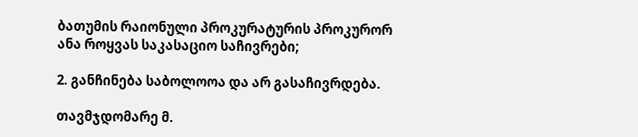ბათუმის რაიონული პროკურატურის პროკურორ ანა როყვას საკასაციო საჩივრები;

2. განჩინება საბოლოოა და არ გასაჩივრდება.

თავმჯდომარე მ.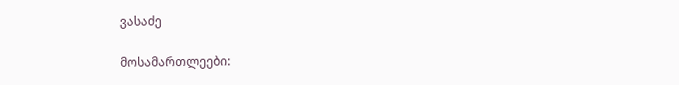ვასაძე

მოსამართლეები: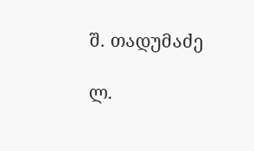შ. თადუმაძე

ლ.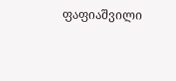ფაფიაშვილი